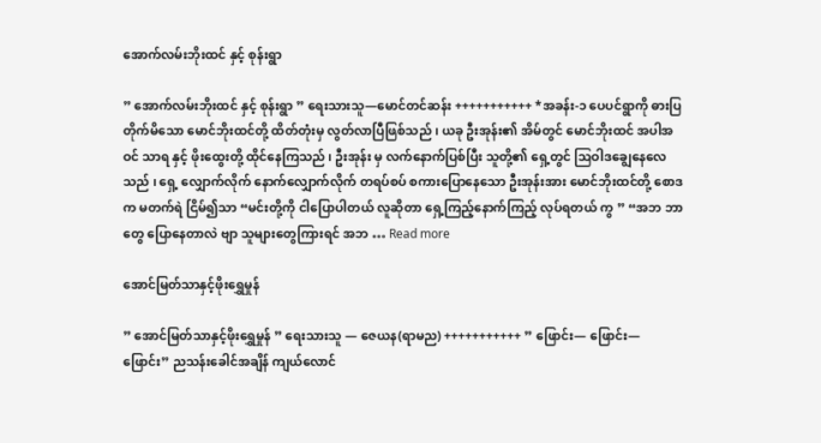အောက်လမ်းဘိုးထင် နှင့် စုန်းရွာ

” အောက်လမ်းဘိုးထင် နှင့် စုန်းရွာ ” ရေးသားသူ—မောင်တင်ဆန်း +++++++++++ *အခန်း-၁ ပေပင်ရွာကို ဓားပြတိုက်မိသော မောင်ဘိုးထင်တို့ ထိတ်တုံးမှ လွတ်လာပြီဖြစ်သည် ၊ ယခု ဦးအုန်း၏ အိမ်တွင် မောင်ဘိုးထင် အပါအဝင် သာရ နှင့် ဖိုးထွေးတို့ ထိုင်နေကြသည် ၊ ဦးအုန်း မှ လက်နောက်ပြစ်ပြီး သူတို့၏ ရှေ့တွင် ဩဝါဒချွေနေလေသည် ၊ ရှေ့ လျှောက်လိုက် နောက်လျှောက်လိုက် တရပ်စပ် စကားပြောနေသော ဦးအုန်းအား‌ မောင်ဘိုးထင်တို့ စောဒက မတက်ရဲ ငြိမ်၍သာ “မင်းတို့ကို ငါပြောပါတယ် လူဆိုတာ ရှေ့ကြည့်နောက်ကြည့် လုပ်ရတယ် ကွ ” “အဘ ဘာတွေ ပြောနေတာလဲ ဗျာ သူများတွေကြားရင် အဘ … Read more

အောင်မြတ်သာနှင့်ဖိုးရွှေမှုန်

” အောင်မြတ်သာနှင့်ဖိုးရွှေမှုန် ” ရေးသားသူ — ဇေယန(ရာမည) +++++++++++ ” ဖြောင်း— ဖြောင်း—ဖြောင်း” ညသန်းခေါင်အချိန် ကျယ်လောင်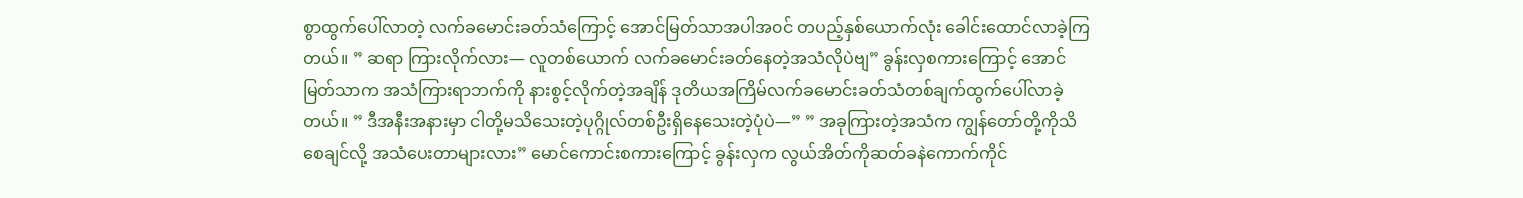စွာထွက်ပေါ်လာတဲ့ လက်ခမောင်းခတ်သံကြောင့် အောင်မြတ်သာအပါအ၀င် တပည့်နှစ်ယောက်လုံး ခေါင်းထောင်လာခဲ့ကြတယ်။ ” ဆရာ ကြားလိုက်လား— လူတစ်ယောက် လက်ခမောင်းခတ်နေတဲ့အသံလိုပဲဗျ” ခွန်းလှစကားကြောင့် အောင်မြတ်သာက အသံကြားရာဘက်ကို နားစွင့်လိုက်တဲ့အချိန် ဒုတိယအကြိမ်လက်ခမောင်းခတ်သံတစ်ချက်ထွက်ပေါ်လာခဲ့တယ်။ ” ဒီအနီးအနားမှာ ငါတို့မသိသေးတဲ့ပုဂ္ဂိုလ်တစ်ဦးရှိနေသေးတဲ့ပုံပဲ—” ” အခုကြားတဲ့အသံက ကျွန်တော်တို့ကိုသိစေချင်လို့ အသံပေးတာများလား” မောင်ကောင်းစကားကြောင့် ခွန်းလှက လွယ်အိတ်ကိုဆတ်ခနဲကောက်ကိုင်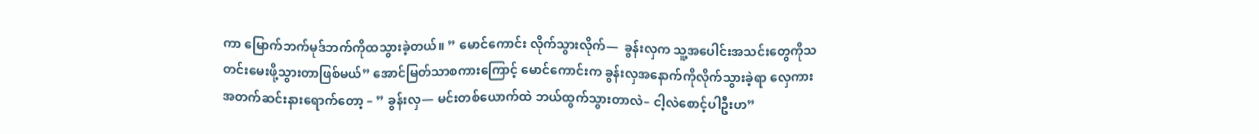ကာ မြောက်ဘက်မုဒ်ဘက်ကိုထသွားခဲ့တယ်။ ” မောင်ကောင်း လိုက်သွားလိုက်—  ခွန်းလှက သူ့အပေါင်းအသင်းတွေကိုသတင်းမေးဖို့သွားတာဖြစ်မယ်” အောင်မြတ်သာစကားကြောင့် မောင်ကောင်းက ခွန်းလှအနောက်ကိုလိုက်သွားခဲ့ရာ လှေကားအတက်ဆင်းနားရောက်တော့ – ” ခွန်းလှ— မင်းတစ်ယောက်ထဲ ဘယ်ထွက်သွားတာလဲ– ငါ့လဲစောင့်ပါဦးဟ”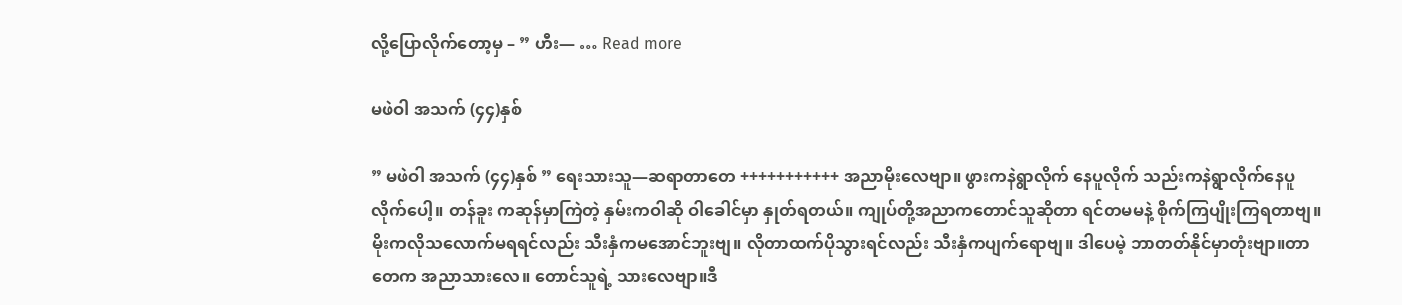လို့ပြောလိုက်တော့မှ – ” ဟီး— … Read more

မဖဲဝါ အသက် (၄၄)နှစ်

” မဖဲဝါ အသက် (၄၄)နှစ် ” ရေးသားသူ—ဆရာတာတေ +++++++++++ အညာမိုးလေဗျာ။ ဖွားကနဲရွာလိုက် နေပူလိုက် သည်းကနဲရွာလိုက်နေပူလိုက်ပေါ့။ တန်ခူး ကဆုန်မှာကြဲတဲ့ နှမ်းကဝါဆို ဝါခေါင်မှာ နှုတ်ရတယ်။ ကျုပ်တို့အညာကတောင်သူဆိုတာ ရင်တမမနဲ့ စိုက်ကြပျိုးကြရတာဗျ။ မိုးကလိုသလောက်မရရင်လည်း သီးနှံကမအောင်ဘူးဗျ။ လိုတာထက်ပိုသွားရင်လည်း သီးနှံကပျက်ရောဗျ။ ဒါပေမဲ့ ဘာတတ်နိုင်မှာတုံးဗျာ။တာတေက အညာသားလေ။ တောင်သူရဲ့ သားလေဗျာ။ဒီ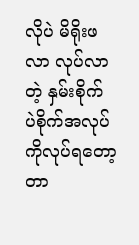လိုပဲ မိရိုးဖလာ လုပ်လာတဲ့ နှမ်းစိုက် ပဲစိုက်အလုပ် ကိုလုပ်ရတော့တာ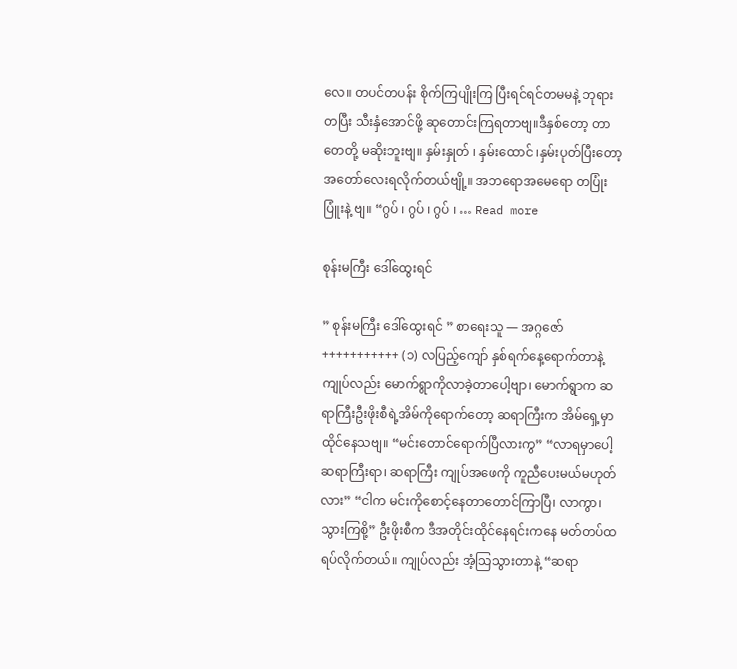လေ။ တပင်တပန်း စိုက်ကြပျိုးကြ ပြီးရင်ရင်တမမနဲ့ ဘုရားတပြီး သီးနှံအောင်ဖို့ ဆုတောင်းကြရတာဗျ။ဒီနှစ်တော့ တာတေတို့ မဆိုးဘူးဗျ။ နှမ်းနှုတ် ၊ နှမ်းထောင် ၊နှမ်းပုတ်ပြီးတော့ အတော်လေးရလိုက်တယ်ဗျို့။ အဘရောအမေရော တပြုံးပြူံးနဲ့ ဗျ။ “ဂွပ် ၊ ဂွပ် ၊ ဂွပ် ၊ … Read more

စုန်းမကြီး ဒေါ်ထွေးရင်

” စုန်းမကြီး ဒေါ်ထွေးရင် ” စာရေးသူ — အဂ္ဂဇော် +++++++++++ (၁) လပြည့်ကျော် နှစ်ရက်နေ့ရောက်တာနဲ့ ကျုပ်လည်း မောက်ရွာကိုလာခဲ့တာပေါ့ဗျာ၊ မောက်ရွာက ဆရာကြီးဦးဖိုးစီရဲ့အိမ်ကိုရောက်တော့ ဆရာကြီးက အိမ်ရှေ့မှာထိုင်နေသဗျ။ “မင်းတောင်ရောက်ပြီလားကွ” “လာရမှာပေါ့ဆရာကြီးရာ၊ ဆရာကြီး ကျုပ်အဖေကို ကူညီပေးမယ်မဟုတ်လား” “ငါက မင်းကိုစောင့်နေတာတောင်ကြာပြီ၊ လာကွာ၊ သွားကြစို့” ဦးဖိုးစီက ဒီအတိုင်းထိုင်နေရင်းကနေ မတ်တပ်ထရပ်လိုက်တယ်။ ကျုပ်လည်း အံ့သြသွားတာနဲ့ “ဆရာ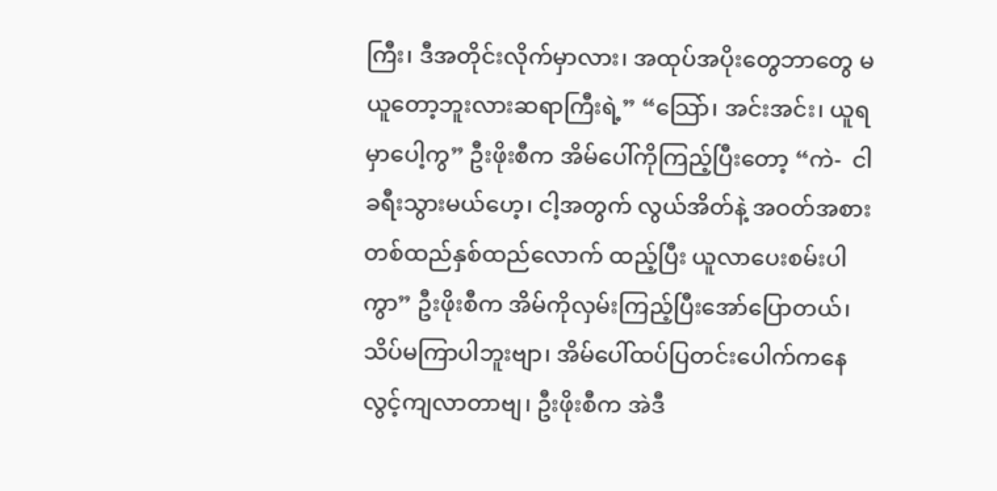ကြီး၊ ဒီအတိုင်းလိုက်မှာလား၊ အထုပ်အပိုးတွေဘာတွေ မယူတော့ဘူးလားဆရာကြီးရဲ့” “သြော်၊ အင်းအင်း၊ ယူရမှာပေါ့ကွ” ဦးဖိုးစီက အိမ်ပေါ်ကိုကြည့်ပြီးတော့ “ကဲ-  ငါခရီးသွားမယ်ဟေ့၊ ငါ့အတွက် လွယ်အိတ်နဲ့ အဝတ်အစားတစ်ထည်နှစ်ထည်လောက် ထည့်ပြီး ယူလာပေးစမ်းပါကွာ” ဦးဖိုးစီက အိမ်ကိုလှမ်းကြည့်ပြီးအော်ပြောတယ်၊ သိပ်မကြာပါဘူးဗျာ၊ အိမ်ပေါ်ထပ်ပြတင်းပေါက်ကနေ လွင့်ကျလာတာဗျ၊ ဦးဖိုးစီက အဲဒီ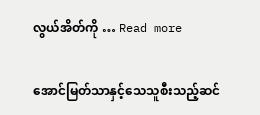လွယ်အိတ်ကို … Read more

အောင်မြတ်သာနှင့်သေသူစီးသည့်ဆင်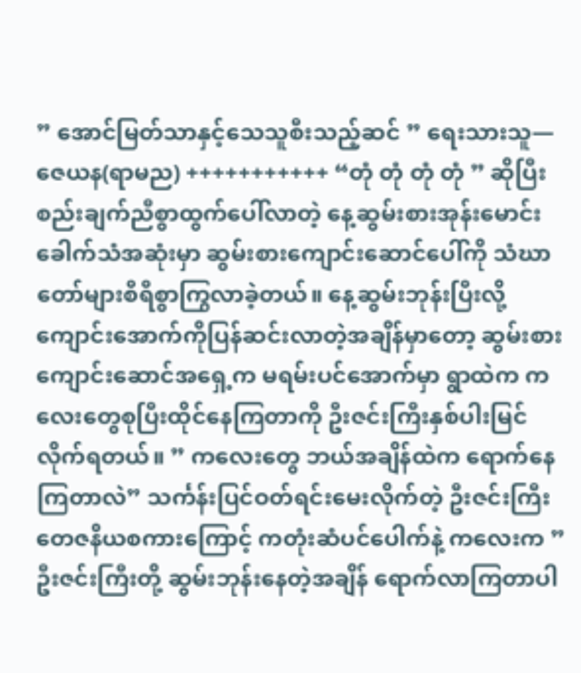” အောင်မြတ်သာနှင့်သေသူစီးသည့်ဆင် ” ရေးသားသူ— ဇေယန(ရာမည) +++++++++++ “တုံ တုံ တုံ တုံ ” ဆိုပြီးစည်းချက်ညီစွာထွက်ပေါ်လာတဲ့ နေ့ဆွမ်းစားအုန်းမောင်းခေါက်သံအဆုံးမှာ ဆွမ်းစားကျောင်းဆောင်ပေါ်ကို သံဃာတော်များစီရီစွာကြွလာခဲ့တယ်။ နေ့ဆွမ်းဘုန်းပြီးလို့ ကျောင်းအောက်ကိုပြန်ဆင်းလာတဲ့အချိန်မှာတော့ ဆွမ်းစားကျောင်းဆောင်အရှေ့က မရမ်းပင်အောက်မှာ ရွာထဲက ကလေးတွေစုပြီးထိုင်နေကြတာကို ဦးဇင်းကြီးနှစ်ပါးမြင်လိုက်ရတယ်။ ” ကလေးတွေ ဘယ်အချိန်ထဲက ရောက်နေကြတာလဲ” သင်္ကန်းပြင်ဝတ်ရင်းမေးလိုက်တဲ့ ဦးဇင်းကြီးတေဇနိယစကားကြောင့် ကတုံးဆံပင်ပေါက်နဲ့ ကလေးက ” ဦးဇင်းကြီးတို့ ဆွမ်းဘုန်းနေတဲ့အချိန် ရောက်လာကြတာပါ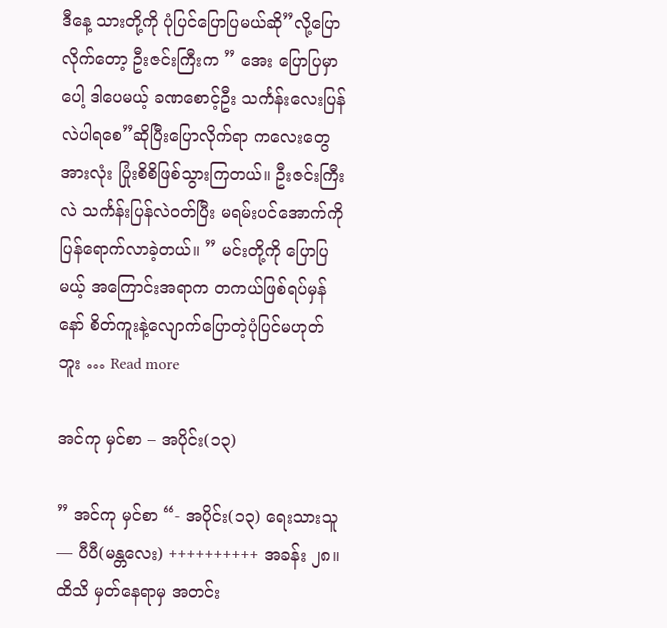ဒီနေ့ သားတို့ကို ပုံပြင်ပြောပြမယ်ဆို”လို့ပြောလိုက်တော့ ဦးဇင်းကြီးက ” အေး ပြောပြမှာပေါ့ ဒါပေမယ့် ခဏစောင့်ဦး သင်္ကန်းလေးပြန်လဲပါရစေ”ဆိုပြီးပြောလိုက်ရာ ကလေးတွေအားလုံး ပြုံးစိစိဖြစ်သွားကြတယ်။ ဦးဇင်းကြီးလဲ သင်္ကန်းပြန်လဲဝတ်ပြီး မရမ်းပင်အောက်ကိုပြန်ရောက်လာခဲ့တယ်။ ” မင်းတို့ကို ပြောပြမယ့် အကြောင်းအရာက တကယ်ဖြစ်ရပ်မှန်နော် စိတ်ကူးနဲ့လျောက်ပြောတဲ့ပုံပြင်မဟုတ်ဘူး … Read more

အင်ကု မှင်စာ – အပိုင်း(၁၃)

” အင်ကု မှင်စာ “- အပိုင်း(၁၃) ရေးသားသူ— ပီပီ(မန္တလေး) ++++++++++ အခန်း ၂၈။ ထိသိ မှတ်နေရာမှ အတင်း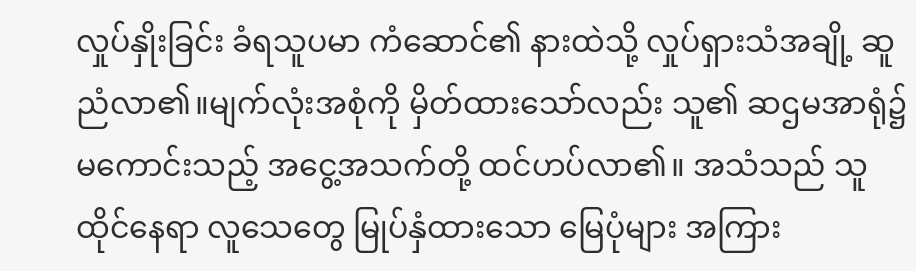လှုပ်နှိုးခြင်း ခံရသူပမာ ကံဆောင်၏ နားထဲသို့ လှုပ်ရှားသံအချို့ ဆူညံလာ၏။မျက်လုံးအစုံကို မှိတ်ထားသော်လည်း သူ၏ ဆဌမအာရုံ၌ မကောင်းသည့် အငွေ့အသက်တို့ ထင်ဟပ်လာ၏။ အသံသည် သူ ထိုင်နေရာ လူသေတွေ မြုပ်နှံထားသော မြေပုံများ အကြား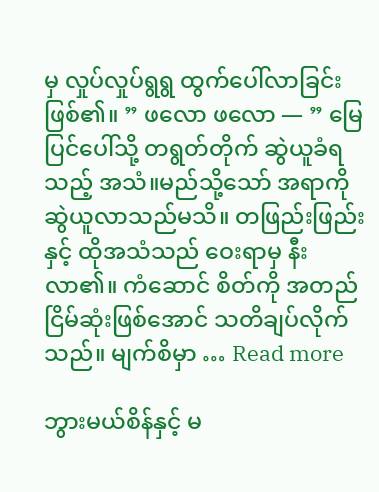မှ လှုပ်လှုပ်ရွရွ ထွက်ပေါ်လာခြင်း ဖြစ်၏။ ” ဖလော ဖလော — ” မြေပြင်ပေါ်သို့ တရွတ်တိုက် ဆွဲယူခံရသည့် အသံ။မည်သို့သော် အရာကို ဆွဲယူလာသည်မသိ။ တဖြည်းဖြည်းနှင့် ထိုအသံသည် ဝေးရာမှ နီးလာ၏။ ကံဆောင် စိတ်ကို အတည်ငြိမ်ဆုံးဖြစ်အောင် သတိချပ်လိုက်သည်။ မျက်စိမှာ … Read more

ဘွားမယ်စိန်နှင့် မ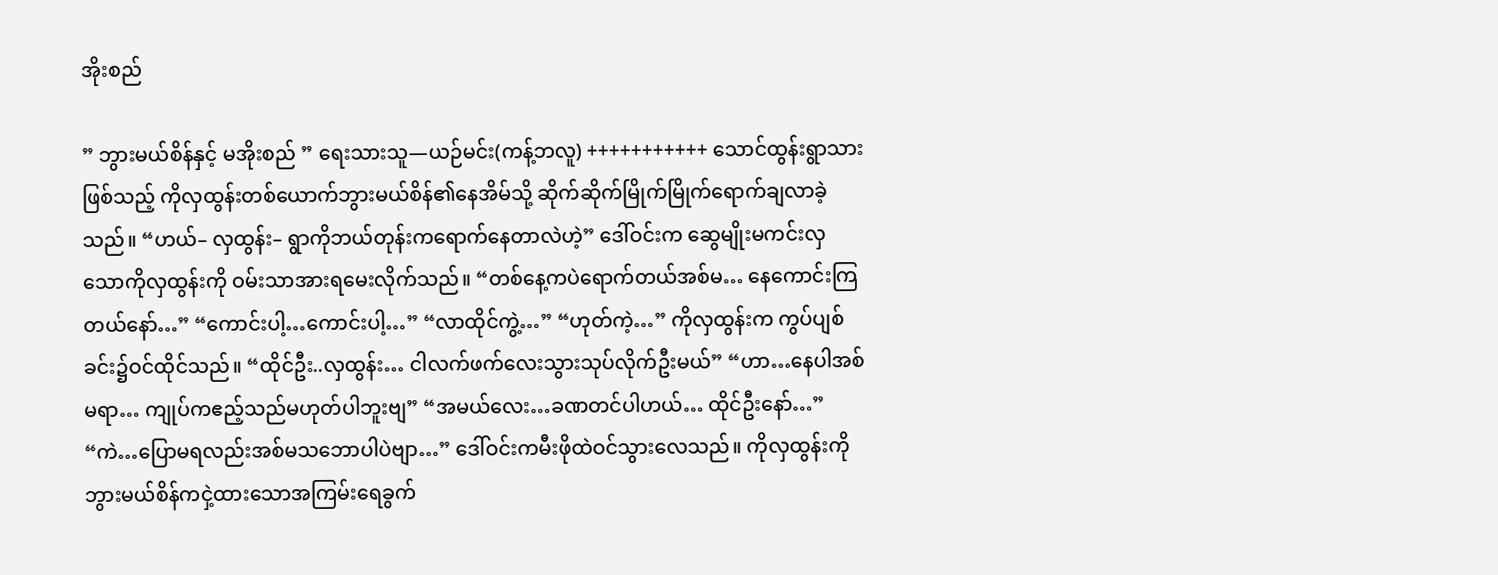အိုးစည်

” ဘွားမယ်စိန်နှင့် မအိုးစည် ” ရေးသားသူ—ယဉ်မင်း(ကန့်ဘလူ) +++++++++++ သောင်ထွန်းရွာသားဖြစ်သည့် ကိုလှထွန်းတစ်ယောက်ဘွားမယ်စိန်၏နေအိမ်သို့ ဆိုက်ဆိုက်မြိုက်မြိုက်ရောက်ချလာခဲ့သည်။ “ဟယ်– လှထွန်း– ရွာကိုဘယ်တုန်းကရောက်နေတာလဲဟဲ့” ဒေါ်ဝင်းက ဆွေမျိုးမကင်းလှသောကိုလှထွန်းကို ဝမ်းသာအားရမေးလိုက်သည်။ “တစ်နေ့ကပဲရောက်တယ်အစ်မ… နေကောင်းကြတယ်နော်…” “ကောင်းပါ့…ကောင်းပါ့…” “လာထိုင်ကွဲ့…” “ဟုတ်ကဲ့…” ကိုလှထွန်းက ကွပ်ပျစ်ခင်း၌ဝင်ထိုင်သည်။ “ထိုင်ဦး..လှထွန်း… ငါလက်ဖက်လေးသွားသုပ်လိုက်ဦးမယ်” “ဟာ…နေပါအစ်မရာ… ကျုပ်ကဧည့်သည်မဟုတ်ပါဘူးဗျ” “အမယ်လေး…ခဏတင်ပါဟယ်… ထိုင်ဦးနော်…” “ကဲ…ပြောမရလည်းအစ်မသဘောပါပဲဗျာ…” ဒေါ်ဝင်းကမီးဖိုထဲဝင်သွားလေသည်။ ကိုလှထွန်းကိုဘွားမယ်စိန်ကငှဲ့ထားသောအကြမ်းရေခွက်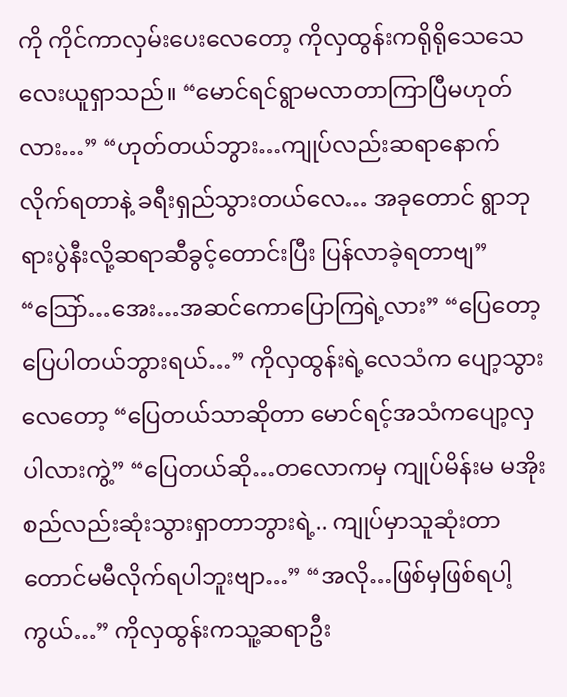ကို ကိုင်ကာလှမ်းပေးလေတော့ ကိုလှထွန်းကရိုရိုသေသေလေးယူရှာသည်။ “မောင်ရင်ရွာမလာတာကြာပြီမဟုတ်လား…” “ဟုတ်တယ်ဘွား…ကျုပ်လည်းဆရာနောက်လိုက်ရတာနဲ့ ခရီးရှည်သွားတယ်လေ… အခုတောင် ရွာဘုရားပွဲနီးလို့ဆရာဆီခွင့်တောင်းပြီး ပြန်လာခဲ့ရတာဗျ” “သြော်…အေး…အဆင်ကောပြောကြရဲ့လား” “ပြေတော့ပြေပါတယ်ဘွားရယ်…” ကိုလှထွန်းရဲ့လေသံက ပျော့သွားလေတော့ “ပြေတယ်သာဆိုတာ မောင်ရင့်အသံကပျော့လှပါလားကွဲ့” “ပြေတယ်ဆို…တလောကမှ ကျုပ်မိန်းမ မအိုးစည်လည်းဆုံးသွားရှာတာဘွားရဲ့.. ကျုပ်မှာသူဆုံးတာတောင်မမီလိုက်ရပါဘူးဗျာ…” “အလို…ဖြစ်မှဖြစ်ရပါ့ကွယ်…” ကိုလှထွန်းကသူ့ဆရာဦး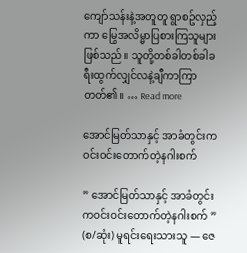ကျော်သန်းနဲ့အတူတူ ရွာစဥ်လှည့်ကာ မြွေအလိမ္မာပြစားကြသူများဖြစ်သည်။ သူတို့တစ်ခါတစ်ခါခရီးထွက်လျှင်လနဲ့ချီကာကြာတတ်၏။ … Read more

အောင်မြတ်သာနှင့် အာခံတွင်းကဝင်းဝင်းတောက်တဲ့နဂါးစက်

” အောင်မြတ်သာနှင့် အာခံတွင်းကဝင်းဝင်းတောက်တဲ့နဂါးစက် ” (စ/ဆုံး) မူရင်းရေးသားသူ — ဇေ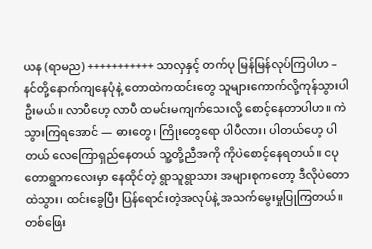ယန (ရာမည) +++++++++++ သာလှနှင့် တက်ပု မြန်မြန်လုပ်ကြပါဟ – နင်တို့နောက်ကျနေပုံနဲ့ တောထဲကထင်းတွေ သူများကောက်လို့ကုန်သွားပါဦးမယ်။ လာပီဟေ့ လာပီ ထမင်းမကျက်သေးလို့ စောင့်နေတာပါဟ။ ကဲ သွားကြရအောင် — ဓားတွေ၊ ကြိုးတွေရော ပါပီလား၊ ပါတယ်ဟေ့ ပါတယ် လေကြောရှည်နေတယ် သူ့တို့ညီအကို ကိုပဲစောင့်နေရတယ်။ ငပုတောရွာကလေးမှာ နေထိုင်တဲ့ ရွာသူရွာသား အများစုကတော့ ဒီလိုပဲတောထဲသွား၊ ထင်းခွေပြီး ပြန်ရောင်းတဲ့အလုပ်နဲ့ အသက်မွေးမှုပြုကြတယ်။ တစ်ဖြေး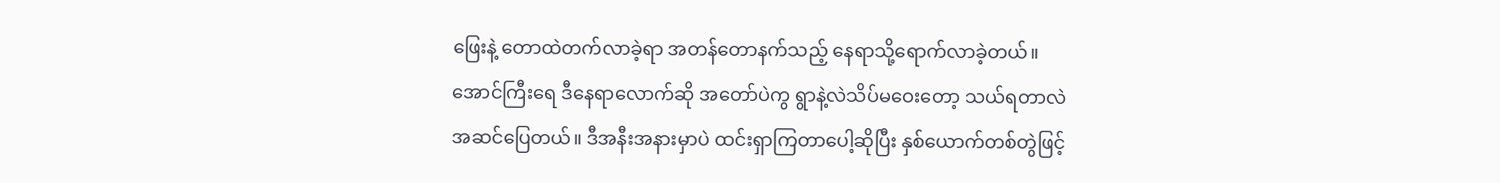ဖြေးနဲ့ တောထဲတက်လာခဲ့ရာ အတန်တောနက်သည့် နေရာသို့ရောက်လာခဲ့တယ်။ အောင်ကြီးရေ ဒီနေရာလောက်ဆို အတော်ပဲကွ ရွာနဲ့လဲသိပ်မဝေးတော့ သယ်ရတာလဲ အဆင်ပြေတယ်။ ဒီအနီးအနားမှာပဲ ထင်းရှာကြတာပေါ့ဆိုပြီး နှစ်ယောက်တစ်တွဲဖြင့်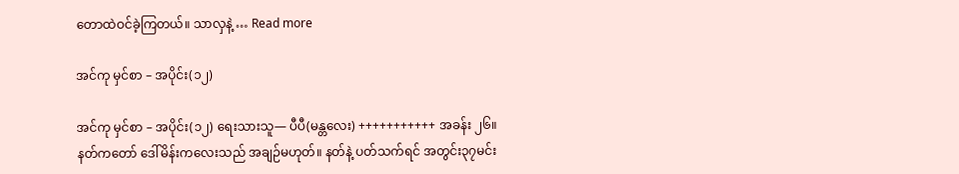တောထဲဝင်ခဲ့ကြတယ်။ သာလှနဲ့ … Read more

အင်ကု မှင်စာ – အပိုင်း(၁၂)

အင်ကု မှင်စာ – အပိုင်း(၁၂) ရေးသားသူ— ပီပီ(မန္တလေး) +++++++++++ အခန်း ၂၆။ နတ်ကတော် ဒေါ်မိန်းကလေးသည် အချဉ်မဟုတ်။ နတ်နဲ့ ပတ်သက်ရင် အတွင်း၃၇မင်း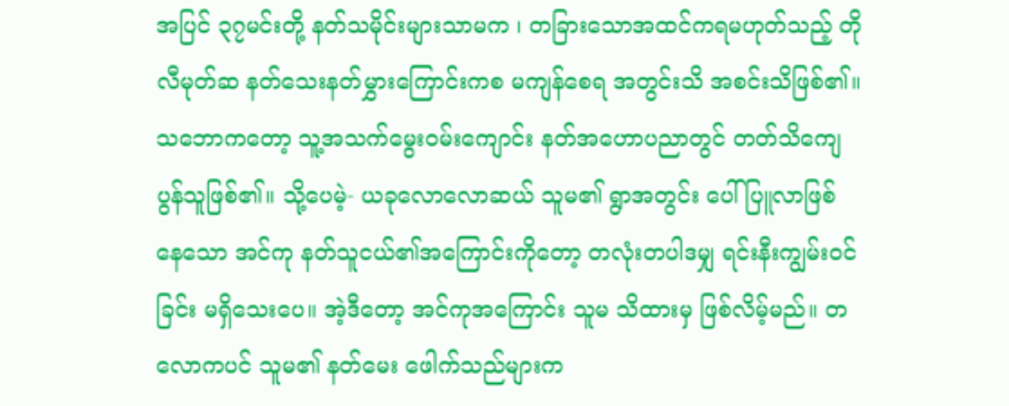အပြင် ၃၇မင်းတို့ နတ်သမိုင်းများသာမက ၊ တခြားသောအထင်ကရမဟုတ်သည့် တိုလီမုတ်ဆ နတ်သေးနတ်မွှားကြောင်းကစ မကျန်စေရ အတွင်းသိ အစင်းသိဖြစ်၏။ သဘောကတော့ သူ့အသက်မွေးဝမ်းကျောင်း နတ်အဟောပညာတွင် တတ်သိကျေပွန်သူဖြစ်၏။ သို့ပေမဲ့- ယခုလောလောဆယ် သူမ၏ ရွာအတွင်း ပေါ်ပြူလာဖြစ်နေသော အင်ကု နတ်သူငယ်၏အကြောင်းကိုတော့ တလုံးတပါဒမျှ ရင်းနီးကျွမ်းဝင်ခြင်း မရှိသေးပေ။ အဲ့ဒီတော့ အင်ကုအကြောင်း သူမ သိထားမှ ဖြစ်လိမ့်မည်။ တလောကပင် သူမ၏ နတ်မေး ဖေါက်သည်များက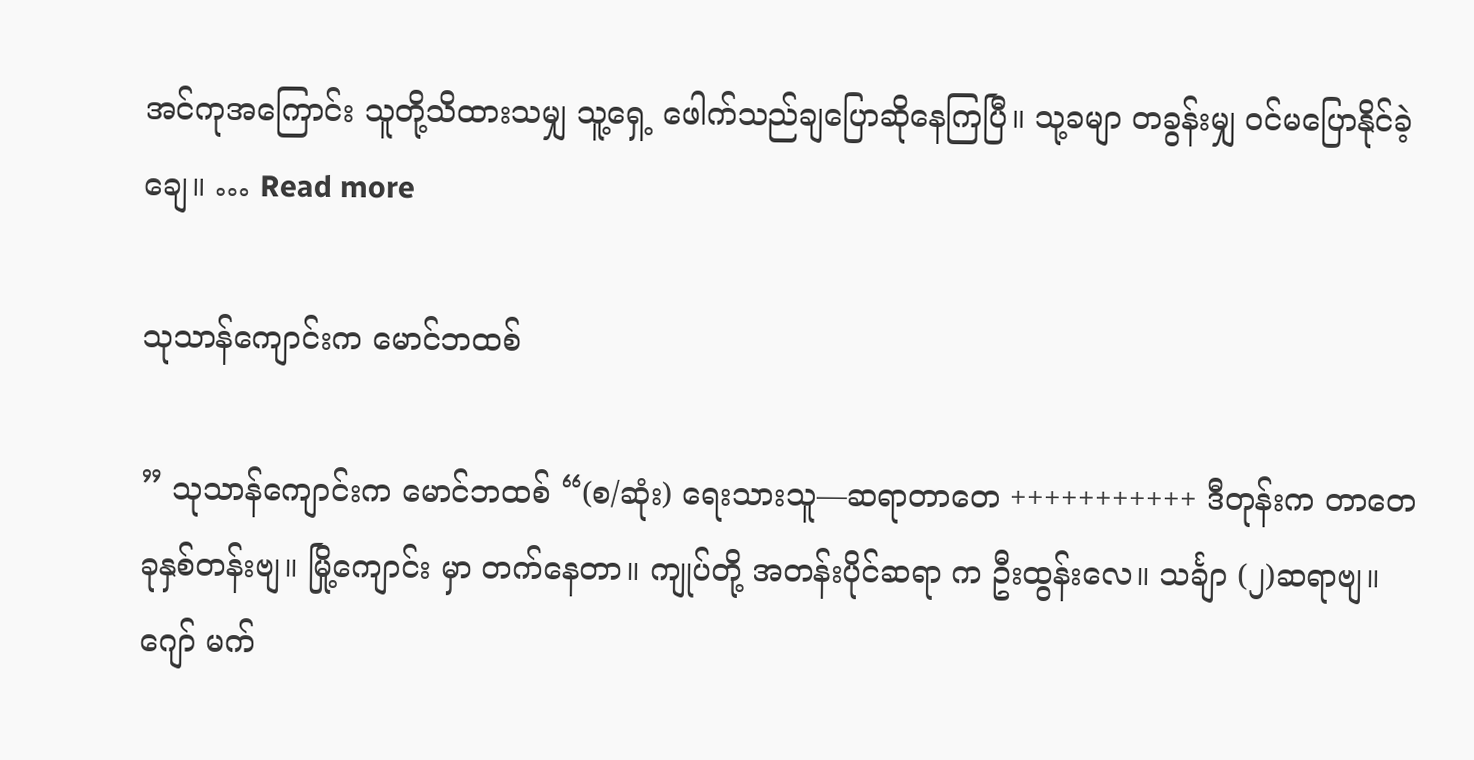အင်ကုအကြောင်း သူတို့သိထားသမျှ သူ့ရှေ့ ဖေါက်သည်ချပြောဆိုနေကြပြီ။ သု့ခမျာ တခွန်းမျှ ဝင်မပြောနိုင်ခဲ့ချေ။ … Read more

သုသာန်ကျောင်းက မောင်ဘထစ်

” သုသာန်ကျောင်းက မောင်ဘထစ် “(စ/ဆုံး) ရေးသားသူ—ဆရာတာတေ +++++++++++ ဒီတုန်းက တာတေ ခုနှစ်တန်းဗျ။ မြို့ကျောင်း မှာ တက်နေတာ။ ကျုပ်တို့ အတန်းပိုင်ဆရာ က ဦးထွန်းလေ။ သင်္ချာ (၂)ဆရာဗျ။ ဂျော် မက်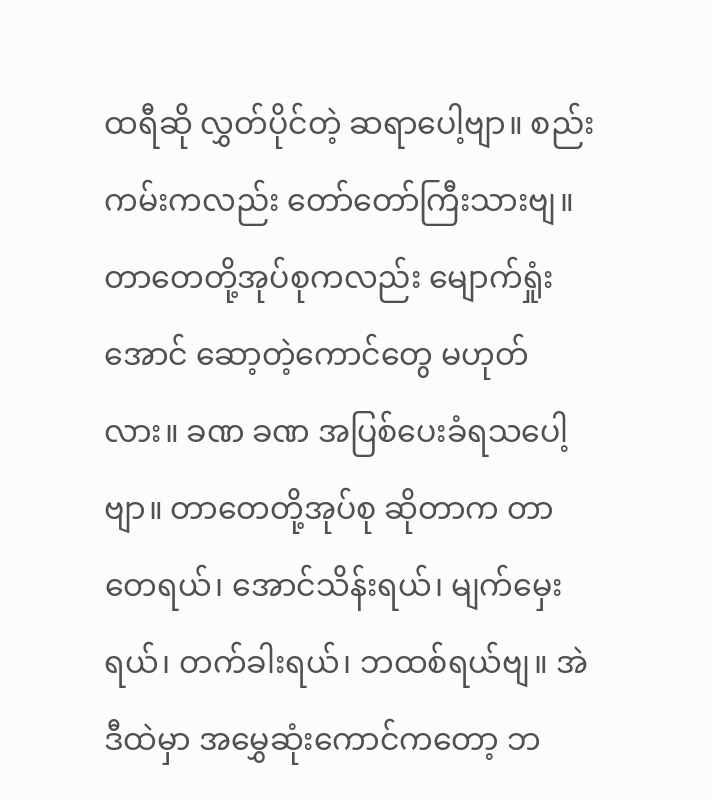ထရီဆို လွှတ်ပိုင်တဲ့ ဆရာပေါ့ဗျာ။ စည်းကမ်းကလည်း တော်တော်ကြီးသားဗျ။ တာတေတို့အုပ်စုကလည်း မျောက်ရှုံးအောင် ဆော့တဲ့ကောင်တွေ မဟုတ်လား။ ခဏ ခဏ အပြစ်ပေးခံရသပေါ့ဗျာ။ တာတေတို့အုပ်စု ဆိုတာက တာတေရယ်၊ အောင်သိန်းရယ်၊ မျက်မှေးရယ်၊ တက်ခါးရယ်၊ ဘထစ်ရယ်ဗျ။ အဲဒီထဲမှာ အမွှေဆုံးကောင်ကတော့ ဘ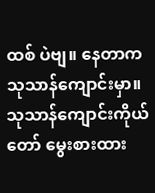ထစ် ပဲဗျ။ နေတာက သုသာန်ကျောင်းမှာ။ သုသာန်ကျောင်းကိုယ်တော် မွေးစားထား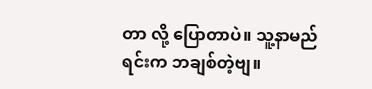တာ လို့ ပြောတာပဲ။ သူ့နာမည်ရင်းက ဘချစ်တဲ့ဗျ။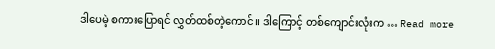ဒါပေမဲ့ စကားပြောရင် လွှတ်ထစ်တဲ့ကောင်။ ဒါကြောင့် တစ်ကျောင်းလုံးက … Read more